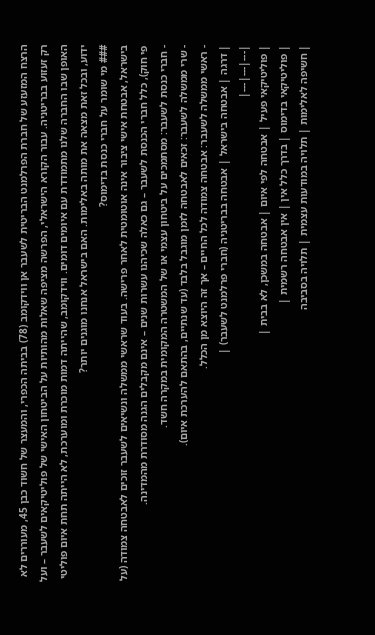הרצח המזעזע של חברת הפרלמנט הבריטית לשעבר אן ווידקומב (78) בביתה הכפרי, והמעצר של חשוד כבן 45, מעוררים לא רק זעזוע בבריטניה. עבור הקורא הישראלי, הפרשה מציפה שאלות מהותיות על הביטחון האישי של פוליטיקאים לשעבר – ועל האופן שבו החברה שלנו מתמודדת עם איומים דומים. ווידקומב, שהייתה דמות מוכרת ומוערכת, לא הייתה תחת איום פוליטי ידוע, ובכל זאת מצאה את מותה באלימות. האם בישראל אנחנו מוגנים יותר?
### מי שומר על חברי כנסת בדימוס?
בישראל, אבטחת אישי ציבור אינה אוטומטית לאחר פרישה. בעוד שראשי ממשלה ונשיאים לשעבר זוכים לאבטחה צמודה (על פי חוק), כלל חברי הכנסת לשעבר – גם כאלה שכיהנו עשרות שנים – אינם מקבלים הגנה מסודרת מהמדינה.
- חברי כנסת לשעבר: מסתמכים על ביטחון עצמי או של המשטרה המקומית במקרה חשד.
- שרי ממשלה לשעבר: זכאים לאבטחה לזמן מוגבל בלבד (עד שנתיים, בהתאם להערכת איום).
- ראשי ממשלה לשעבר: אבטחה צמודה לכל החיים – אך זה היוצא מן הכלל.
| דרגה | אבטחה בישראל | אבטחה בבריטניה (חברי פרלמנט לשעבר) |
|---|---|---|
| פוליטיקאי פעיל | אבטחה לפי איום | אבטחה במשכן, לא בבית |
| פוליטיקאי בדימוס | בדרך כלל אין | אין אבטחה רשמית |
| חשיפה לאלימות | תלויה במודעות עצמית | תלויה בסביבה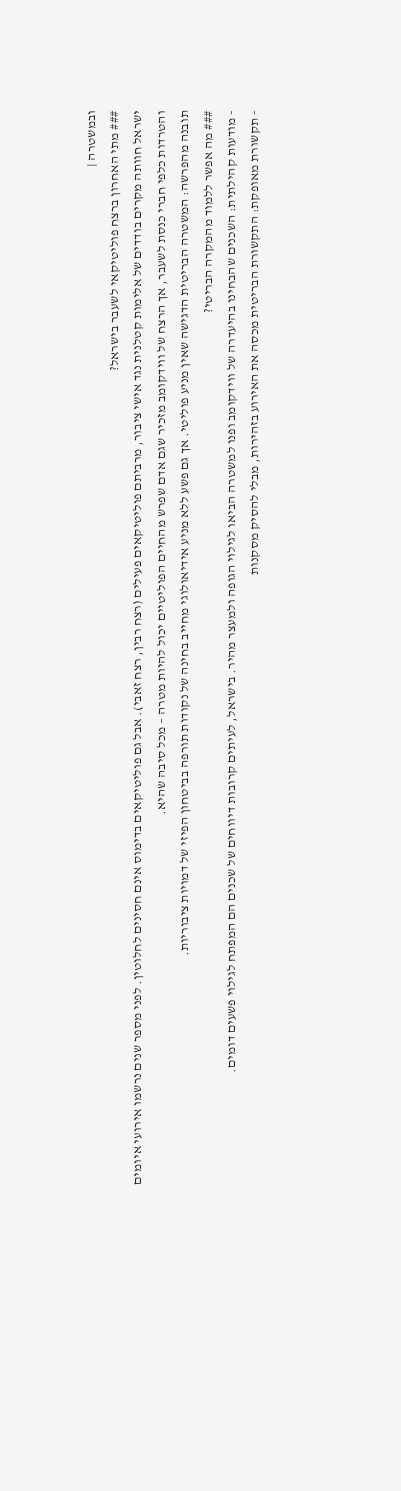ובמשטרה |
### מתי האחרון ברצח פוליטיקאי לשעבר בישראל?
ישראל חוותה מקרים בודדים של אלימות קטלנית נגד אישי ציבור, מרביתם פוליטיקאים פעילים (רצח רבין, רצח זאבי). אבל גם פוליטיקאים בדימוס אינם חסינים לחלוטין. לפני מספר שנים נרשמו אירועי איומים והטרדות כלפי חברי כנסת לשעבר, אך הרצח של ווידקומב מזכיר שגם אדם שפרש מהחיים הפוליטיים יכול להיות מטרה – מכל סיבה שהיא.
תובנה מהפרשה: המשטרה הבריטית הדגישה שאין מניע פוליטי. אך גם פשע ללא מניע אידיאולוגי מחייב בחינה של נקודות תורפה בביטחון הפיזי של דמויות ציבוריות.
### מה אפשר ללמוד מהמקרה הבריטי?
- מודעות קהילתית: השכנים שהבחינו בהיעדרה של ווידקומב ופנו למשטרה הביאו לגילוי הגופה ולמעצר מהיר. בישראל, לעיתים קרובות דיווחים של שכנים הם המפתח לגילוי פשעים דומים.
- תקשורת מאופקת: התקשורת הבריטית מכסה את האירוע בזהירות, מבלי להסיק מסקנות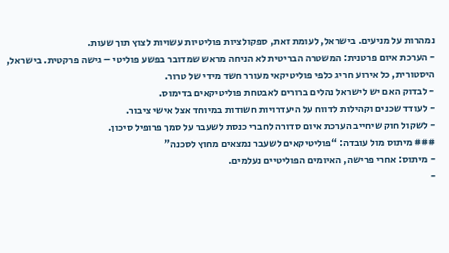נמהרות על מניעים. בישראל, לעומת זאת, ספקולציות פוליטיות עשויות לצוץ תוך שעות.
- הערכת איום פרטנית: המשטרה הבריטית לא הניחה מראש שמדובר בפשע פוליטי – גישה פרקטית. בישראל, היסטורית, כל אירוע חריג כלפי פוליטיקאי מעורר חשד מידי של טרור.
- לבדוק האם יש לישראל נהלים ברורים לאבטחת פוליטיקאים בדימוס.
- לעודד שכנים וקהילות לדווח על היעדרויות חשודות במיוחד אצל אישי ציבור.
- לשקול חוק שיחייב הערכת איום סדורה לחברי כנסת לשעבר על סמך פרופיל סיכון.
### מיתוס מול עובדה: “פוליטיקאים לשעבר נמצאים מחוץ לסכנה”
- מיתוס: אחרי פרישה, האיומים הפוליטיים נעלמים.
-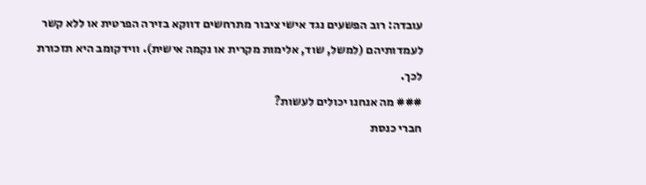עובדה: רוב הפשעים נגד אישי ציבור מתרחשים דווקא בזירה הפרטית או ללא קשר לעמדותיהם (למשל, שוד, אלימות מקרית או נקמה אישית). ווידקומב היא תזכורת לכך.
### מה אנחנו יכולים לעשות?
חברי כנסת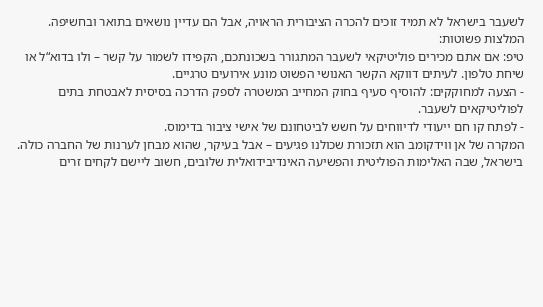לשעבר בישראל לא תמיד זוכים להכרה הציבורית הראויה, אבל הם עדיין נושאים בתואר ובחשיפה. המלצות פשוטות:
טיפ: אם אתם מכירים פוליטיקאי לשעבר המתגורר בשכונתכם, הקפידו לשמור על קשר – ולו בדוא“ל או שיחת טלפון. לעיתים דווקא הקשר האנושי הפשוט מונע אירועים טרגיים.
- הצעה למחוקקים: להוסיף סעיף בחוק המחייב המשטרה לספק הדרכה בסיסית לאבטחת בתים לפוליטיקאים לשעבר.
- לפתח קו חם ייעודי לדיווחים על חשש לביטחונם של אישי ציבור בדימוס.
המקרה של אן ווידקומב הוא תזכורת שכולנו פגיעים – אבל בעיקר, שהוא מבחן לערנות של החברה כולה. בישראל, שבה האלימות הפוליטית והפשיעה האינדיבידואלית שלובים, חשוב ליישם לקחים זרים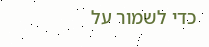כדי לשמור על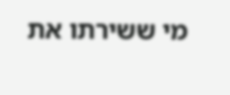מי ששירתו את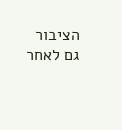הציבור גם לאחר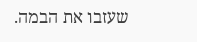שעזבו את הבמה.